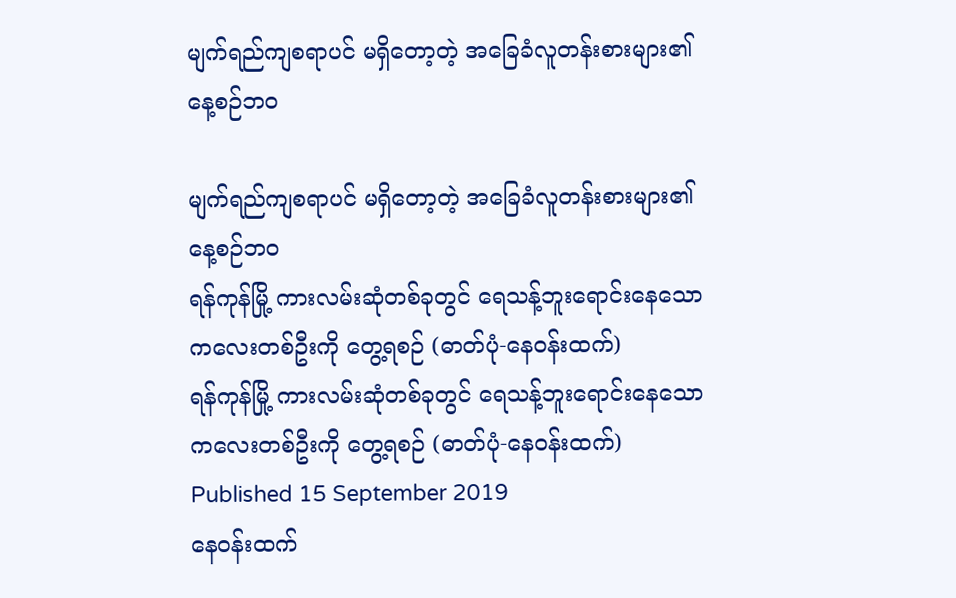မျက်ရည်ကျစရာပင် မရှိတော့တဲ့ အခြေခံလူတန်းစားများ၏ နေ့စဉ်ဘဝ

မျက်ရည်ကျစရာပင် မရှိတော့တဲ့ အခြေခံလူတန်းစားများ၏ နေ့စဉ်ဘဝ
ရန်ကုန်မြို့ ကားလမ်းဆုံတစ်ခုတွင် ရေသန့်ဘူးရောင်းနေသော ကလေးတစ်ဦးကို တွေ့ရစဉ် (ဓာတ်ပုံ-နေဝန်းထက်)
ရန်ကုန်မြို့ ကားလမ်းဆုံတစ်ခုတွင် ရေသန့်ဘူးရောင်းနေသော ကလေးတစ်ဦးကို တွေ့ရစဉ် (ဓာတ်ပုံ-နေဝန်းထက်)
Published 15 September 2019
နေဝန်းထက်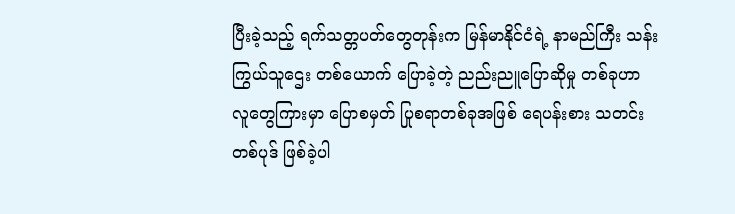ပြီးခဲ့သည့် ရက်သတ္တပတ်တွေတုန်းက မြန်မာနိုင်ငံရဲ့ နာမည်ကြီး သန်းကြွယ်သူဌေး တစ်ယောက် ပြောခဲ့တဲ့ ညည်းညူပြောဆိုမှု တစ်ခုဟာ လူတွေကြားမှာ ပြောစမှတ် ပြုစရာတစ်ခုအဖြစ် ရေပန်းစား သတင်းတစ်ပုဒ် ဖြစ်ခဲ့ပါ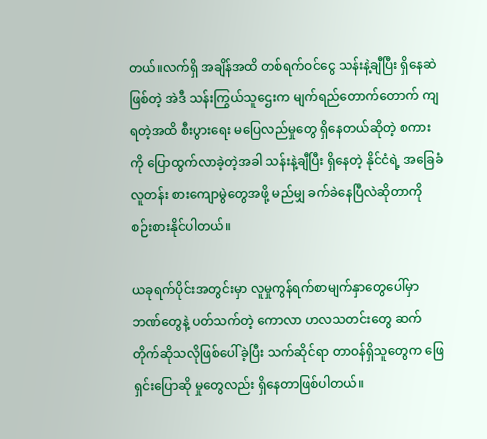တယ်။လက်ရှိ အချိန်အထိ တစ်ရက်ဝင်ငွေ သန်းနဲ့ချီပြီး ရှိနေဆဲဖြစ်တဲ့ အဲဒီ သန်းကြွယ်သူဌေးက မျက်ရည်တောက်တောက် ကျရတဲ့အထိ စီးပွားရေး မပြေလည်မှုတွေ ရှိနေတယ်ဆိုတဲ့ စကားကို ပြောထွက်လာခဲ့တဲ့အခါ သန်းနဲ့ချီပြီး ရှိနေတဲ့ နိုင်ငံရဲ့ အခြေခံ လူတန်း စားကျောမွဲတွေအဖို့ မည်မျှ ခက်ခဲနေပြီလဲဆိုတာကို စဉ်းစားနိုင်ပါတယ်။

ယခုရက်ပိုင်းအတွင်းမှာ လူမှုကွန်ရက်စာမျက်နှာတွေပေါ်မှာ ဘဏ်တွေနဲ့ ပတ်သက်တဲ့ ကောလာ ဟလသတင်းတွေ ဆက်တိုက်ဆိုသလိုဖြစ်ပေါ်ခဲ့ပြီး သက်ဆိုင်ရာ တာဝန်ရှိသူတွေက ဖြေရှင်းပြောဆို မှုတွေလည်း ရှိနေတာဖြစ်ပါတယ်။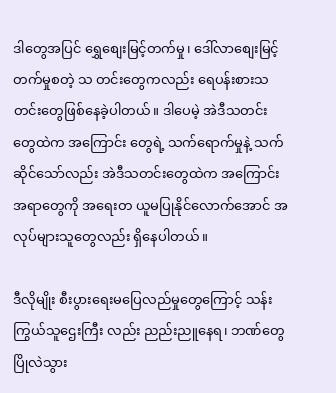ဒါတွေအပြင် ရွှေစျေးမြင့်တက်မှု၊ ဒေါ်လာစျေးမြင့်တက်မှုစတဲ့ သ တင်းတွေကလည်း ရေပန်းစားသတင်းတွေဖြစ်နေခဲ့ပါတယ်။ ဒါပေမဲ့ အဲဒီသတင်းတွေထဲက အကြောင်း တွေရဲ့ သက်ရောက်မှုနဲ့ သက်ဆိုင်သော်လည်း အဲဒီသတင်းတွေထဲက အကြောင်းအရာတွေကို အရေးတ ယူမပြုနိုင်လောက်အောင် အလုပ်များသူတွေလည်း ရှိနေပါတယ်။

ဒီလိုမျိုး စီးပွားရေးမပြေလည်မှုတွေကြောင့် သန်းကြွယ်သူဌေးကြီး လည်း ညည်းညူနေရ၊ ဘဏ်တွေ ပြိုလဲသွား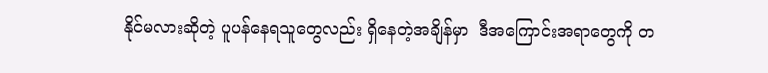နိုင်မလားဆိုတဲ့ ပူပန်နေရသူတွေလည်း ရှိနေတဲ့အချိန်မှာ  ဒီအကြောင်းအရာတွေကို တ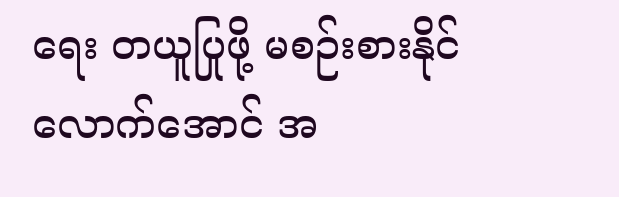ရေး တယူပြုဖို့ မစဉ်းစားနိုင်လောက်အောင် အ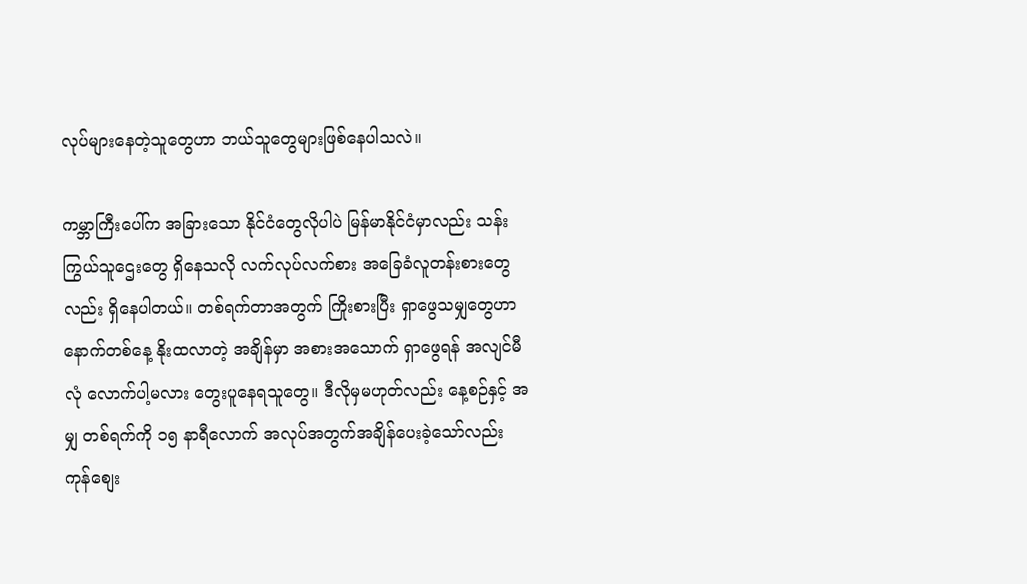လုပ်များနေတဲ့သူတွေဟာ ဘယ်သူတွေများဖြစ်နေပါသလဲ။

ကမ္ဘာကြီးပေါ်က အခြားသော နိုင်ငံတွေလိုပါပဲ မြန်မာနိုင်ငံမှာလည်း သန်းကြွယ်သူဌေးတွေ ရှိနေသလို လက်လုပ်လက်စား အခြေခံလူတန်းစားတွေလည်း ရှိနေပါတယ်။ တစ်ရက်တာအတွက် ကြိုးစားပြီး ရှာဖွေသမျှတွေဟာ နောက်တစ်နေ့ နိုးထလာတဲ့ အချိန်မှာ အစားအသောက် ရှာဖွေရန် အလျင်မီ လုံ လောက်ပါ့မလား တွေးပူနေရသူတွေ။ ဒီလိုမှမဟုတ်လည်း နေ့စဉ်နှင့် အမျှ တစ်ရက်ကို ၁၅ နာရီလောက် အလုပ်အတွက်အချိန်ပေးခဲ့သော်လည်း ကုန်စျေး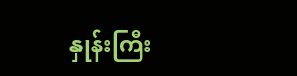နှုန်းကြီး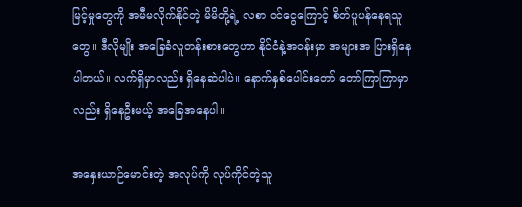မြင့်မှုတွေကို အမီမလိုက်နိုင်တဲ့ မိမိတို့ရဲ့ လစာ ဝင်ငွေကြောင့် စိတ်ပူပန်နေရသူတွေ။ ဒီလိုမျိုး အခြေခံလူတန်းစားတွေဟာ နိုင်ငံနဲ့အဝန်းမှာ အများအ ပြားရှိနေပါတယ်။ လက်ရှိမှာလည်း ရှိနေဆဲပါပဲ။ နောက်နှစ်ပေါင်းတော် တော်ကြာကြာမှာလည်း ရှိနေဦးမယ့် အခြေအနေပါ။

အနှေးယာဉ်မောင်းတဲ့ အလုပ်ကို လုပ်ကိုင်တဲ့သူ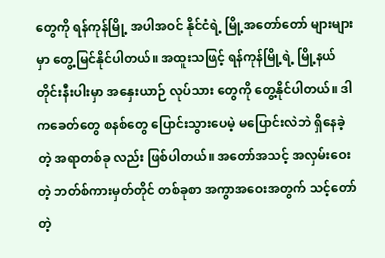တွေကို ရန်ကုန်မြို့ အပါအဝင် နိုင်ငံရဲ့ မြို့အတော်တော် များများမှာ တွေ့မြင်နိုင်ပါတယ်။ အထူးသဖြင့် ရန်ကုန်မြို့ရဲ့ မြို့နယ် တိုင်းနီးပါးမှာ အနှေးယာဉ် လုပ်သား တွေကို တွေ့နိုင်ပါတယ်။ ဒါကခေတ်တွေ စနစ်တွေ ပြောင်းသွားပေမဲ့ မပြောင်းလဲဘဲ ရှိနေခဲ့တဲ့ အရာတစ်ခု လည်း ဖြစ်ပါတယ်။ အတော်အသင့် အလှမ်းဝေးတဲ့ ဘတ်စ်ကားမှတ်တိုင် တစ်ခုစာ အကွာအဝေးအတွက် သင့်တော်တဲ့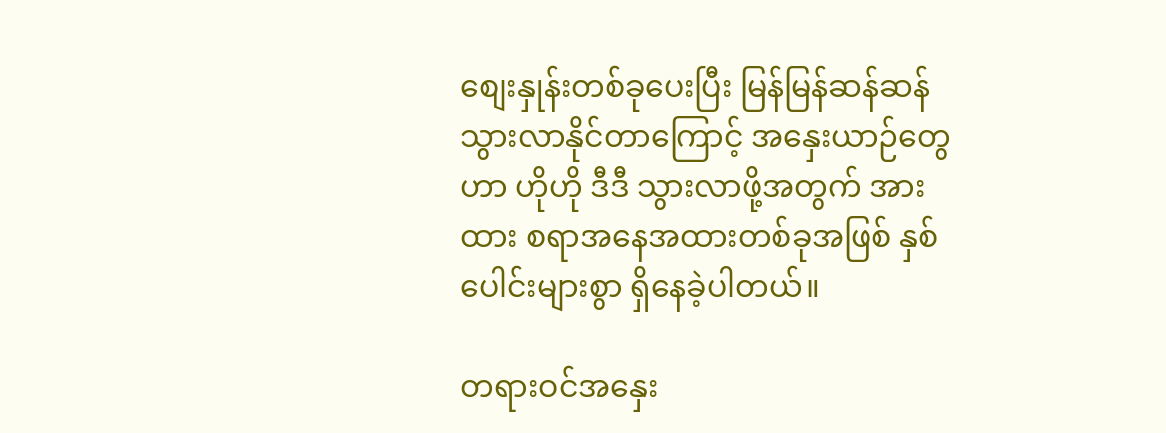စျေးနှုန်းတစ်ခုပေးပြီး မြန်မြန်ဆန်ဆန် သွားလာနိုင်တာကြောင့် အနှေးယာဉ်တွေဟာ ဟိုဟို ဒီဒီ သွားလာဖို့အတွက် အားထား စရာအနေအထားတစ်ခုအဖြစ် နှစ်ပေါင်းများစွာ ရှိနေခဲ့ပါတယ်။

တရားဝင်အနှေး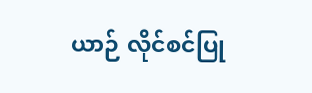ယာဉ် လိုင်စင်ပြု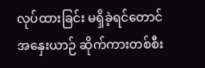လုပ်ထားခြင်း မရှိခဲ့ရင်တောင် အနှေးယာဉ် ဆိုက်ကားတစ်စီး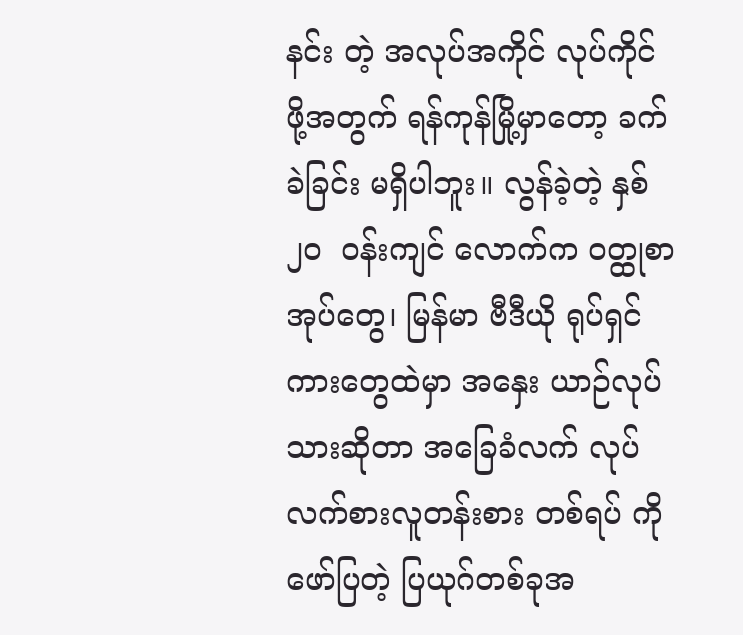နင်း တဲ့ အလုပ်အကိုင် လုပ်ကိုင်ဖို့အတွက် ရန်ကုန်မြို့မှာတော့ ခက်ခဲခြင်း မရှိပါဘူး။ လွန်ခဲ့တဲ့ နှစ် ၂၀  ဝန်းကျင် လောက်က ဝတ္ထုစာအုပ်တွေ၊ မြန်မာ ဗီဒီယို ရုပ်ရှင်ကားတွေထဲမှာ အနှေး ယာဉ်လုပ်သားဆိုတာ အခြေခံလက် လုပ်လက်စားလူတန်းစား တစ်ရပ် ကို ဖော်ပြတဲ့ ပြယုဂ်တစ်ခုအ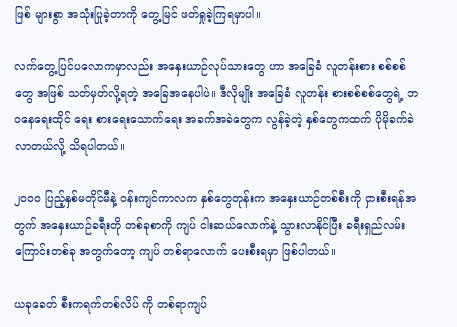ဖြစ် များစွာ အသုံးပြုခဲ့တာကို တွေ့မြင် ဖတ်ရှုခဲ့ကြရမှာပါ။

လက်တွေ့ပြင်ပလောကမှာလည်း အနှေးယာဉ်လုပ်သားတွေ ဟာ အခြေခံ လူတန်းစား စစ်စစ်တွေ အဖြစ် သတ်မှတ်လို့ရတဲ့ အခြေအနေပါပဲ။ ဒီလိုမျိုး အခြေခံ လူတန်း စားစစ်စစ်တွေရဲ့ ဘဝနေရေးထိုင် ရေး စားရေးသောက်ရေး အခက်အခဲတွေက လွန်ခဲ့တဲ့ နှစ်တွေကထက် ပိုမိုခက်ခဲလာတယ်လို့ သိရပါတယ်။

၂၀၀၀ ပြည့်နှစ်မတိုင်မီနဲ့ ဝန်းကျင်ကာလက နှစ်တွေတုန်းက အနှေးယာဉ်တစ်စီးကို ငှားစီးရန်အတွက် အနှေးယာဉ်ခရီးတို တစ်ခုစာကို ကျပ် ငါးဆယ်လောက်နဲ့ သွားလာနိုင်ပြီး ခရီးရှည်လမ်းကြောင်းတစ်ခု အတွက်တော့ ကျပ် တစ်ရာလောက် ပေးစီးရမှာ ဖြစ်ပါတယ်။

ယခုခေတ် စီးကရက်တစ်လိပ် ကို တစ်ရာကျပ်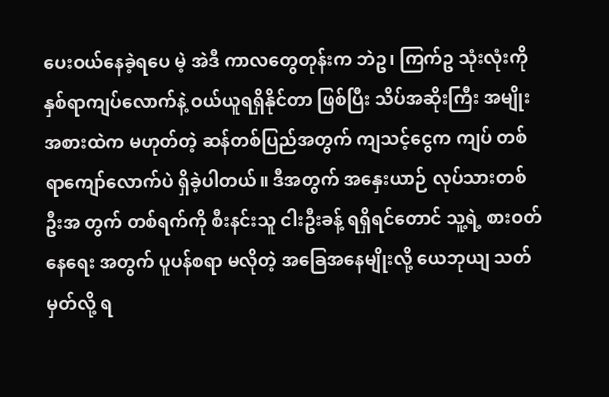ပေးဝယ်နေခဲ့ရပေ မဲ့ အဲဒီ ကာလတွေတုန်းက ဘဲဥ၊ ကြက်ဥ သုံးလုံးကို နှစ်ရာကျပ်လောက်နဲ့ ဝယ်ယူရရှိနိုင်တာ ဖြစ်ပြီး သိပ်အဆိုးကြီး အမျိုးအစားထဲက မဟုတ်တဲ့ ဆန်တစ်ပြည်အတွက် ကျသင့်ငွေက ကျပ် တစ်ရာကျော်လောက်ပဲ ရှိခဲ့ပါတယ်။ ဒီအတွက် အနှေးယာဉ် လုပ်သားတစ်ဦးအ တွက် တစ်ရက်ကို စီးနင်းသူ ငါးဦးခန့် ရရှိရင်တောင် သူ့ရဲ့ စားဝတ်နေရေး အတွက် ပူပန်စရာ မလိုတဲ့ အခြေအနေမျိုးလို့ ယေဘုယျ သတ်မှတ်လို့ ရ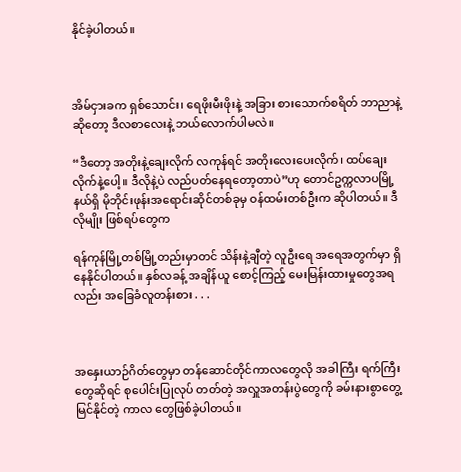နိုင်ခဲ့ပါတယ်။



အိမ်ငှားခက ရှစ်သောင်း၊ ရေဖိုးမီးဖိုးနဲ့ အခြား စားသောက်စရိတ် ဘာညာနဲ့ဆိုတော့ ဒီလစာလေးနဲ့ ဘယ်လောက်ပါမလဲ။

“ဒီတော့ အတိုးနဲ့ချေးလိုက် လကုန်ရင် အတိုးလေးပေးလိုက်၊ ထပ်ချေးလိုက်နဲ့ပေါ့။ ဒီလိုနဲ့ပဲ လည်ပတ်နေရတော့တာပဲ”ဟု တောင်ဥက္ကလာပမြို့နယ်ရှိ မိုဘိုင်းဖုန်းအရောင်းဆိုင်တစ်ခုမှ ဝန်ထမ်းတစ်ဦးက ဆိုပါတယ်။ ဒီလိုမျိုး ဖြစ်ရပ်တွေက

ရန်ကုန်မြို့တစ်မြို့တည်းမှာတင် သိန်းနဲ့ချီတဲ့ လူဦးရေ အရေအတွက်မှာ ရှိနေနိုင်ပါတယ်။ နှစ်လခန့် အချိန်ယူ စောင့်ကြည့် မေးမြန်းထားမှုတွေအရလည်း အခြေခံလူတန်းစား . . .



အနှေးယာဉ်ဂိတ်တွေမှာ တန်ဆောင်တိုင်ကာလတွေလို အခါကြီး ရက်ကြီးတွေဆိုရင် စုပေါင်းပြုလုပ် တတ်တဲ့ အလှူအတန်းပွဲတွေကို ခမ်းနားစွာတွေ့မြင်နိုင်တဲ့ ကာလ တွေဖြစ်ခဲ့ပါတယ်။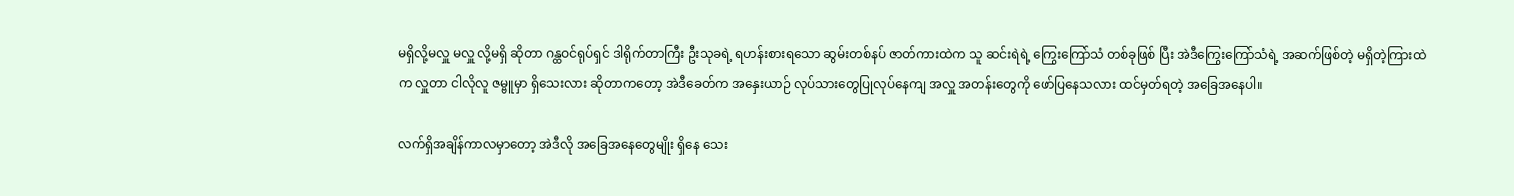မရှိလို့မလှူ မလှူ လို့မရှိ ဆိုတာ ဂန္ထဝင်ရုပ်ရှင် ဒါရိုက်တာကြီး ဦးသုခရဲ့ ရဟန်းစားရသော ဆွမ်းတစ်နပ် ဇာတ်ကားထဲက သူ ဆင်းရဲရဲ့ ကြွေးကြော်သံ တစ်ခုဖြစ် ပြီး အဲဒီကြွေးကြော်သံရဲ့ အဆက်ဖြစ်တဲ့ မရှိတဲ့ကြားထဲက လှူတာ ငါလိုလူ ဇမ္ဗူမှာ ရှိသေးလား ဆိုတာကတော့ အဲဒီခေတ်က အနှေးယာဉ် လုပ်သားတွေပြုလုပ်နေကျ အလှူ အတန်းတွေကို ဖော်ပြနေသလား ထင်မှတ်ရတဲ့ အခြေအနေပါ။

လက်ရှိအချိန်ကာလမှာတော့ အဲဒီလို အခြေအနေတွေမျိုး ရှိနေ သေး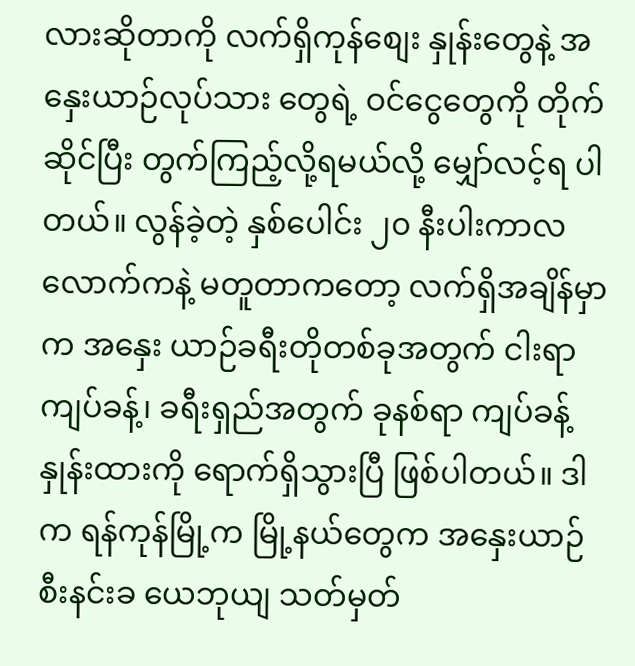လားဆိုတာကို လက်ရှိကုန်စျေး နှုန်းတွေနဲ့ အနှေးယာဉ်လုပ်သား တွေရဲ့ ဝင်ငွေတွေကို တိုက်ဆိုင်ပြီး တွက်ကြည့်လို့ရမယ်လို့ မျှော်လင့်ရ ပါတယ်။ လွန်ခဲ့တဲ့ နှစ်ပေါင်း ၂၀ နီးပါးကာလ လောက်ကနဲ့ မတူတာကတော့ လက်ရှိအချိန်မှာက အနှေး ယာဉ်ခရီးတိုတစ်ခုအတွက် ငါးရာကျပ်ခန့်၊ ခရီးရှည်အတွက် ခုနစ်ရာ ကျပ်ခန့် နှုန်းထားကို ရောက်ရှိသွားပြီ ဖြစ်ပါတယ်။ ဒါက ရန်ကုန်မြို့က မြို့နယ်တွေက အနှေးယာဉ်စီးနင်းခ ယေဘုယျ သတ်မှတ်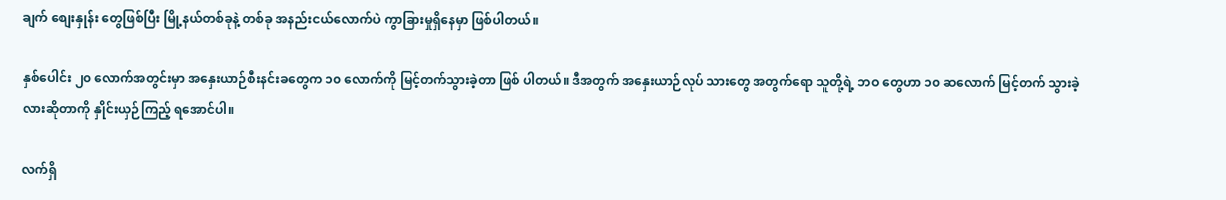ချက် စျေးနှုန်း တွေဖြစ်ပြီး မြို့နယ်တစ်ခုနဲ့ တစ်ခု အနည်းငယ်လောက်ပဲ ကွာခြားမှုရှိနေမှာ ဖြစ်ပါတယ်။

နှစ်ပေါင်း ၂၀ လောက်အတွင်းမှာ အနှေးယာဉ်စီးနင်းခတွေက ၁၀ လောက်ကို မြင့်တက်သွားခဲ့တာ ဖြစ် ပါတယ်။ ဒီအတွက် အနှေးယာဉ်လုပ် သားတွေ အတွက်ရော သူတို့ရဲ့ ဘဝ တွေဟာ ၁၀ ဆလောက် မြင့်တက် သွားခဲ့လားဆိုတာကို နှိုင်းယှဉ်ကြည့် ရအောင်ပါ။

လက်ရှိ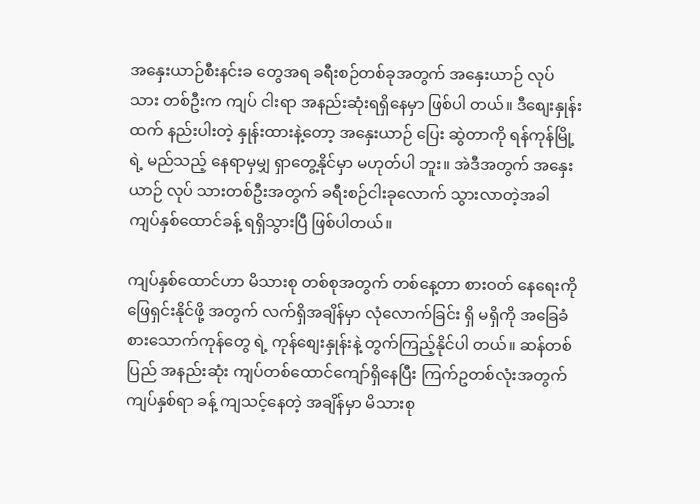အနှေးယာဉ်စီးနင်းခ တွေအရ ခရီးစဉ်တစ်ခုအတွက် အနှေးယာဉ် လုပ်သား တစ်ဦးက ကျပ် ငါးရာ အနည်းဆုံးရရှိနေမှာ ဖြစ်ပါ တယ်။ ဒီစျေးနှုန်းထက် နည်းပါးတဲ့ နှုန်းထားနဲ့တော့ အနှေးယာဉ် ပြေး ဆွဲတာကို ရန်ကုန်မြို့ရဲ့ မည်သည့် နေရာမှမျှ ရှာတွေ့နိုင်မှာ မဟုတ်ပါ ဘူး။ အဲဒီအတွက် အနှေးယာဉ် လုပ် သားတစ်ဦးအတွက် ခရီးစဉ်ငါးခုလောက် သွားလာတဲ့အခါ ကျပ်နှစ်ထောင်ခန့် ရရှိသွားပြီ ဖြစ်ပါတယ်။

ကျပ်နှစ်ထောင်ဟာ မိသားစု တစ်စုအတွက် တစ်နေ့တာ စားဝတ် နေရေးကို ဖြေရှင်းနိုင်ဖို့ အတွက် လက်ရှိအချိန်မှာ လုံလောက်ခြင်း ရှိ မရှိကို အခြေခံစားသောက်ကုန်တွေ ရဲ့ ကုန်စျေးနှုန်းနဲ့ တွက်ကြည့်နိုင်ပါ တယ်။ ဆန်တစ်ပြည် အနည်းဆုံး ကျပ်တစ်ထောင်ကျော်ရှိနေပြီး ကြက်ဥတစ်လုံးအတွက် ကျပ်နှစ်ရာ ခန့် ကျသင့်နေတဲ့ အချိန်မှာ မိသားစု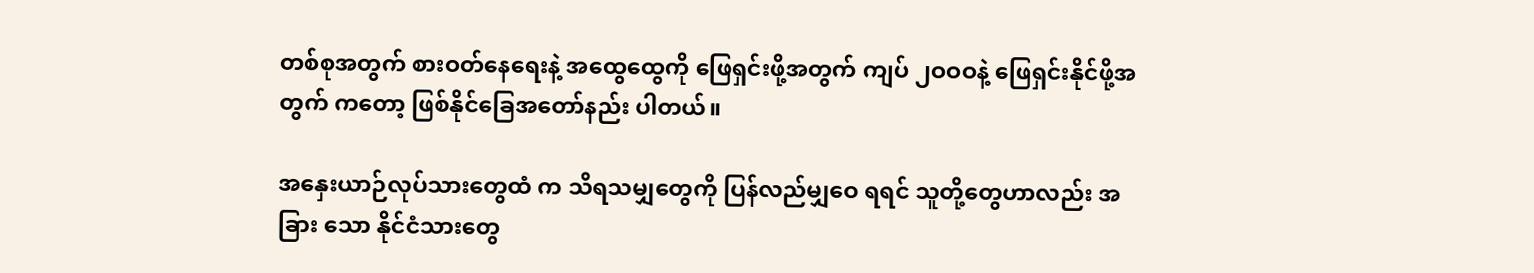တစ်စုအတွက် စားဝတ်နေရေးနဲ့ အထွေထွေကို ဖြေရှင်းဖို့အတွက် ကျပ် ၂ဝဝဝနဲ့ ဖြေရှင်းနိုင်ဖို့အတွက် ကတော့ ဖြစ်နိုင်ခြေအတော်နည်း ပါတယ်။

အနှေးယာဉ်လုပ်သားတွေထံ က သိရသမျှတွေကို ပြန်လည်မျှဝေ ရရင် သူတို့တွေဟာလည်း အခြား သော နိုင်ငံသားတွေ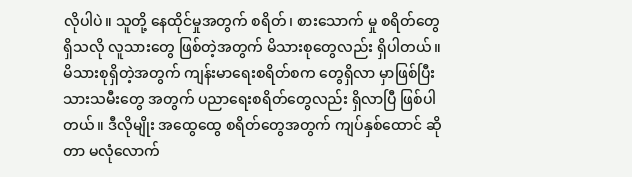လိုပါပဲ။ သူတို့ နေထိုင်မှုအတွက် စရိတ်၊ စားသောက် မှု စရိတ်တွေရှိသလို လူသားတွေ ဖြစ်တဲ့အတွက် မိသားစုတွေလည်း ရှိပါတယ်။ မိသားစုရှိတဲ့အတွက် ကျန်းမာရေးစရိတ်စက တွေရှိလာ မှာဖြစ်ပြီး သားသမီးတွေ အတွက် ပညာရေးစရိတ်တွေလည်း ရှိလာပြီ ဖြစ်ပါတယ်။ ဒီလိုမျိုး အထွေထွေ စရိတ်တွေအတွက် ကျပ်နှစ်ထောင် ဆိုတာ မလုံလောက်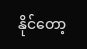နိုင်တော့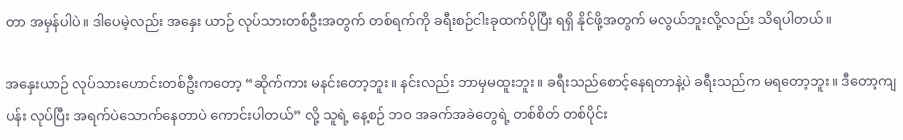တာ အမှန်ပါပဲ။ ဒါပေမဲ့လည်း အနှေး ယာဉ် လုပ်သားတစ်ဦးအတွက် တစ်ရက်ကို ခရီးစဉ်ငါးခုထက်ပိုပြီး ရရှိ နိုင်ဖို့အတွက် မလွယ်ဘူးလို့လည်း သိရပါတယ်။

အနှေးယာဉ် လုပ်သားဟောင်းတစ်ဦးကတော့ “ဆိုက်ကား မနင်းတော့ဘူး။ နင်းလည်း ဘာမှမထူးဘူး။ ခရီးသည်စောင့်နေရတာနဲ့ပဲ ခရီးသည်က မရတော့ဘူး။ ဒီတော့ကျပန်း လုပ်ပြီး အရက်ပဲသောက်နေတာပဲ ကောင်းပါတယ်” လို့ သူရဲ့ နေ့စဉ် ဘဝ အခက်အခဲတွေရဲ့ တစ်စိတ် တစ်ပိုင်း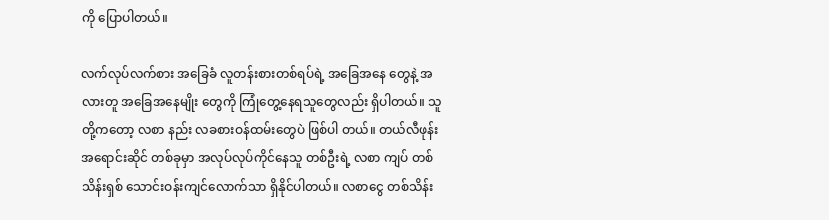ကို ပြောပါတယ်။

လက်လုပ်လက်စား အခြေခံ လူတန်းစားတစ်ရပ်ရဲ့ အခြေအနေ တွေနဲ့ အလားတူ အခြေအနေမျိုး တွေကို ကြုံတွေ့နေရသူတွေလည်း ရှိပါတယ်။ သူတို့ကတော့ လစာ နည်း လခစားဝန်ထမ်းတွေပဲ ဖြစ်ပါ တယ်။ တယ်လီဖုန်း အရောင်းဆိုင် တစ်ခုမှာ အလုပ်လုပ်ကိုင်နေသူ တစ်ဦးရဲ့ လစာ ကျပ် တစ်သိန်းရှစ် သောင်းဝန်းကျင်လောက်သာ ရှိနိုင်ပါတယ်။ လစာငွေ တစ်သိန်း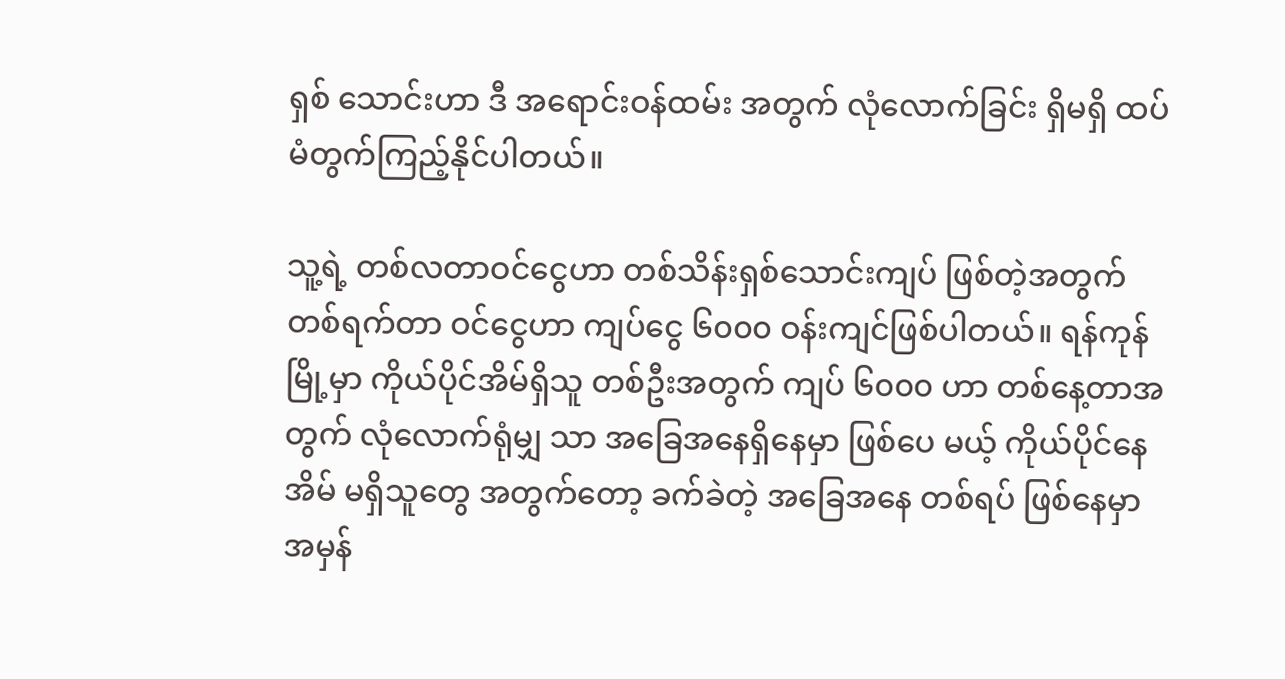ရှစ် သောင်းဟာ ဒီ အရောင်းဝန်ထမ်း အတွက် လုံလောက်ခြင်း ရှိမရှိ ထပ်မံတွက်ကြည့်နိုင်ပါတယ်။

သူ့ရဲ့ တစ်လတာဝင်ငွေဟာ တစ်သိန်းရှစ်သောင်းကျပ် ဖြစ်တဲ့အတွက် တစ်ရက်တာ ဝင်ငွေဟာ ကျပ်ငွေ ၆၀၀၀ ဝန်းကျင်ဖြစ်ပါတယ်။ ရန်ကုန်မြို့မှာ ကိုယ်ပိုင်အိမ်ရှိသူ တစ်ဦးအတွက် ကျပ် ၆၀၀၀ ဟာ တစ်နေ့တာအတွက် လုံလောက်ရုံမျှ သာ အခြေအနေရှိနေမှာ ဖြစ်ပေ မယ့် ကိုယ်ပိုင်နေအိမ် မရှိသူတွေ အတွက်တော့ ခက်ခဲတဲ့ အခြေအနေ တစ်ရပ် ဖြစ်နေမှာ အမှန်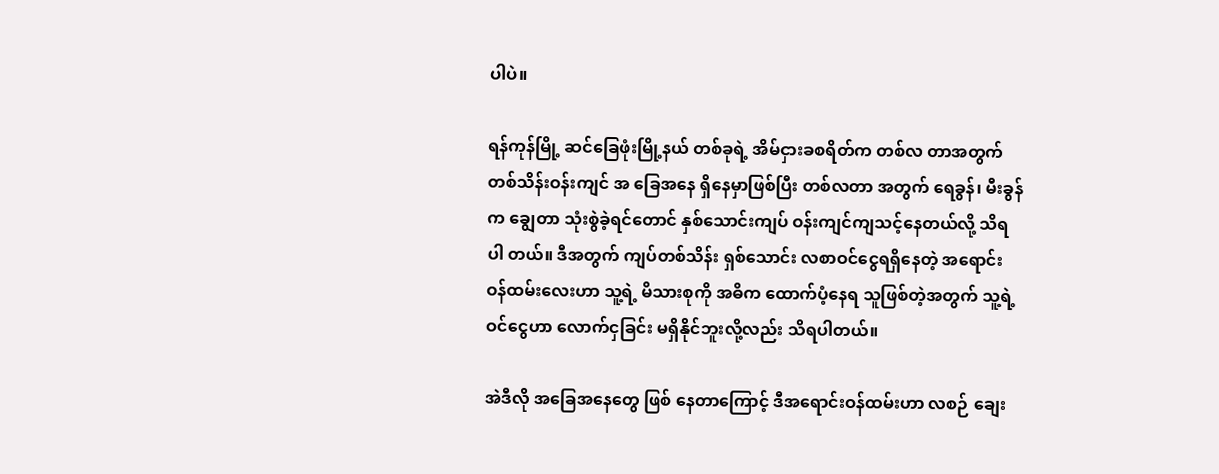ပါပဲ။

ရန်ကုန်မြို့ ဆင်ခြေဖုံးမြို့နယ် တစ်ခုရဲ့ အိမ်ငှားခစရိတ်က တစ်လ တာအတွက် တစ်သိန်းဝန်းကျင် အ ခြေအနေ ရှိနေမှာဖြစ်ပြီး တစ်လတာ အတွက် ရေခွန်၊ မီးခွန်က ချွေတာ သုံးစွဲခဲ့ရင်တောင် နှစ်သောင်းကျပ် ဝန်းကျင်ကျသင့်နေတယ်လို့ သိရပါ တယ်။ ဒီအတွက် ကျပ်တစ်သိန်း ရှစ်သောင်း လစာဝင်ငွေရရှိနေတဲ့ အရောင်းဝန်ထမ်းလေးဟာ သူ့ရဲ့ မိသားစုကို အဓိက ထောက်ပံ့နေရ သူဖြစ်တဲ့အတွက် သူ့ရဲ့ ဝင်ငွေဟာ လောက်ငှခြင်း မရှိနိုင်ဘူးလို့လည်း သိရပါတယ်။

အဲဒီလို အခြေအနေတွေ ဖြစ် နေတာကြောင့် ဒီအရောင်းဝန်ထမ်းဟာ လစဉ် ချေး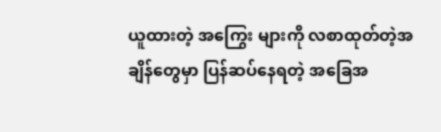ယူထားတဲ့ အကြွေး များကို လစာထုတ်တဲ့အချိန်တွေမှာ ပြန်ဆပ်နေရတဲ့ အခြေအ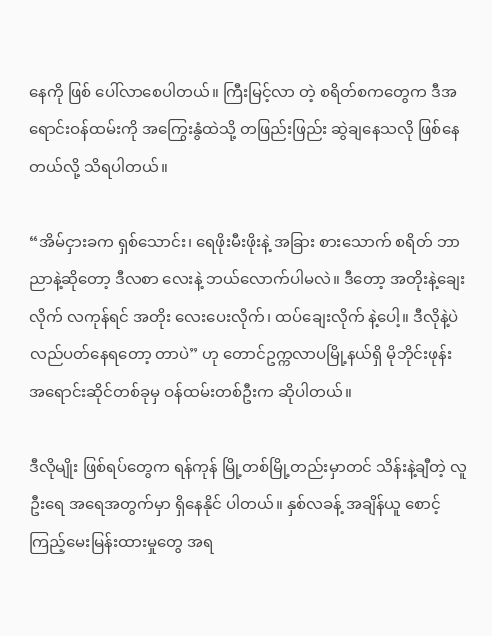နေကို ဖြစ် ပေါ်လာစေပါတယ်။ ကြီးမြင့်လာ တဲ့ စရိတ်စကတွေက ဒီအရောင်းဝန်ထမ်းကို အကြွေးနွံထဲသို့ တဖြည်းဖြည်း ဆွဲချနေသလို ဖြစ်နေတယ်လို့ သိရပါတယ်။

“အိမ်ငှားခက ရှစ်သောင်း၊ ရေဖိုးမီးဖိုးနဲ့ အခြား စားသောက် စရိတ် ဘာညာနဲ့ဆိုတော့ ဒီလစာ လေးနဲ့ ဘယ်လောက်ပါမလဲ။ ဒီတော့ အတိုးနဲ့ချေးလိုက် လကုန်ရင် အတိုး လေးပေးလိုက်၊ ထပ်ချေးလိုက် နဲ့ပေါ့။ ဒီလိုနဲ့ပဲ လည်ပတ်နေရတော့ တာပဲ” ဟု တောင်ဥက္ကလာပမြို့နယ်ရှိ မိုဘိုင်းဖုန်းအရောင်းဆိုင်တစ်ခုမှ ဝန်ထမ်းတစ်ဦးက ဆိုပါတယ်။

ဒီလိုမျိုး ဖြစ်ရပ်တွေက ရန်ကုန် မြို့တစ်မြို့တည်းမှာတင် သိန်းနဲ့ချီတဲ့ လူဦးရေ အရေအတွက်မှာ ရှိနေနိုင် ပါတယ်။ နှစ်လခန့် အချိန်ယူ စောင့် ကြည့်မေးမြန်းထားမှုတွေ အရ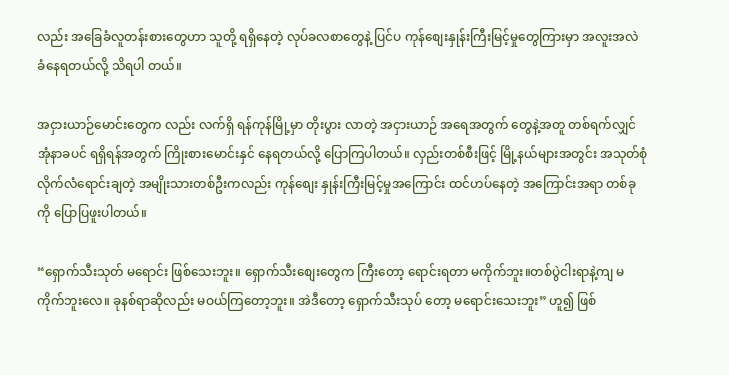လည်း အခြေခံလူတန်းစားတွေဟာ သူတို့ ရရှိနေတဲ့ လုပ်ခလစာတွေနဲ့ ပြင်ပ ကုန်စျေးနှုန်းကြီးမြင့်မှုတွေကြားမှာ အလူးအလဲ ခံနေရတယ်လို့ သိရပါ တယ်။

အငှားယာဉ်မောင်းတွေက လည်း လက်ရှိ ရန်ကုန်မြို့မှာ တိုးပွား လာတဲ့ အငှားယာဉ် အရေအတွက် တွေနဲ့အတူ တစ်ရက်လျှင် အုံနာခပင် ရရှိရန်အတွက် ကြိုးစားမောင်းနှင် နေရတယ်လို့ ပြောကြပါတယ်။ လှည်းတစ်စီးဖြင့် မြို့နယ်များအတွင်း အသုတ်စုံလိုက်လံရောင်းချတဲ့ အမျိုးသားတစ်ဦးကလည်း ကုန်စျေး နှုန်းကြီးမြင့်မှုအကြောင်း ထင်ဟပ်နေတဲ့ အကြောင်းအရာ တစ်ခုကို ပြောပြဖူးပါတယ်။

“ရှောက်သီးသုတ် မရောင်း ဖြစ်သေးဘူး။ ရှောက်သီးစျေးတွေက ကြီးတော့ ရောင်းရတာ မကိုက်ဘူး။တစ်ပွဲငါးရာနဲ့ကျ မကိုက်ဘူးလေ။ ခုနစ်ရာဆိုလည်း မဝယ်ကြတော့ဘူး။ အဲဒီတော့ ရှောက်သီးသုပ် တော့ မရောင်းသေးဘူး” ဟူ၍ ဖြစ်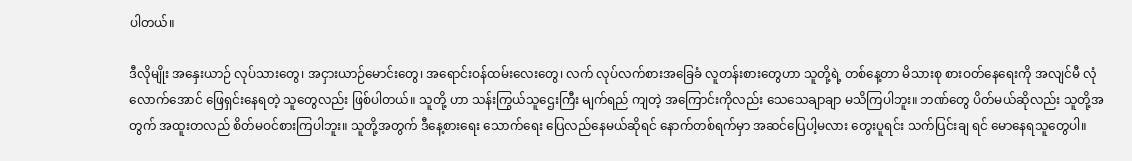ပါတယ်။

ဒီလိုမျိုး အနှေးယာဉ် လုပ်သားတွေ၊ အငှားယာဉ်မောင်းတွေ၊ အရောင်းဝန်ထမ်းလေးတွေ၊ လက် လုပ်လက်စားအခြေခံ လူတန်းစားတွေဟာ သူတို့ရဲ့ တစ်နေ့တာ မိသားစု စားဝတ်နေရေးကို အလျင်မီ လုံလောက်အောင် ဖြေရှင်းနေရတဲ့ သူတွေလည်း ဖြစ်ပါတယ်။ သူတို့ ဟာ သန်းကြွယ်သူဌေးကြီး မျက်ရည် ကျတဲ့ အကြောင်းကိုလည်း သေသေချာချာ မသိကြပါဘူး။ ဘဏ်တွေ ပိတ်မယ်ဆိုလည်း သူတို့အတွက် အထူးတလည် စိတ်မဝင်စားကြပါဘူး။ သူတို့အတွက် ဒီနေ့စားရေး သောက်ရေး ပြေလည်နေမယ်ဆိုရင် နောက်တစ်ရက်မှာ အဆင်ပြေပါ့မလား တွေးပူရင်း သက်ပြင်းချ ရင် မောနေရသူတွေပါ။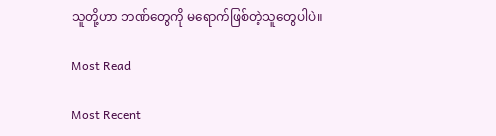သူတို့ဟာ ဘဏ်တွေကို မရောက်ဖြစ်တဲ့သူတွေပါပဲ။

Most Read

Most Recent